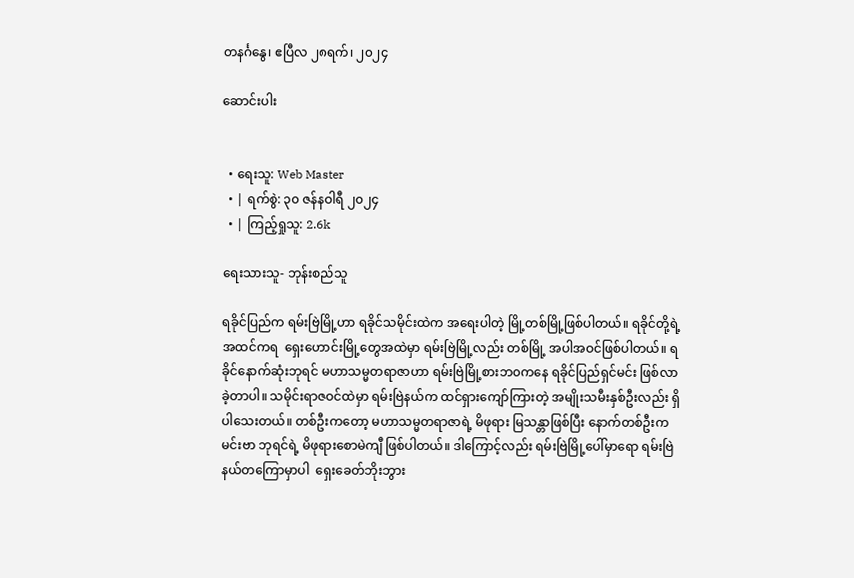တနင်္ဂနွေ၊ ဧပြီလ ၂၈ရက်၊ ၂၀၂၄

ဆောင်းပါး


  • ရေးသူ: Web Master
  • | ရက်စွဲ: ၃၀ ဇန်နဝါရီ ၂၀၂၄
  • | ကြည့်ရှုသူ: 2.6k

ရေးသားသူ- ဘုန်းစည်သူ

ရခိုင်ပြည်က ရမ်းဗြဲမြို့ဟာ ရခိုင်သမိုင်းထဲက အရေးပါတဲ့ မြို့တစ်မြို့ဖြစ်ပါတယ်။ ရခိုင်တို့ရဲ့ အထင်ကရ  ရှေးဟောင်းမြို့တွေအထဲမှာ ရမ်းဗြဲမြို့လည်း တစ်မြို့ အပါအဝင်ဖြစ်ပါတယ်။ ရခိုင်နောက်ဆုံးဘုရင် မဟာသမ္မတရာဇာဟာ ရမ်းဗြဲမြို့စားဘ၀ကနေ ရခိုင်ပြည်ရှင်မင်း ဖြစ်လာခဲ့တာပါ။ သမိုင်းရာဇဝင်ထဲမှာ ရမ်းဗြဲနယ်က ထင်ရှားကျော်ကြားတဲ့ အမျိုးသမီးနှစ်ဦးလည်း ရှိပါသေးတယ်။ တစ်ဦးကတော့ မဟာသမ္မတရာဇာရဲ့ မိဖုရား မြသန္တာဖြစ်ပြီး နောက်တစ်ဦးက မင်းဗာ ဘုရင်ရဲ့ မိဖုရားစောမဲကျီ ဖြစ်ပါတယ်။ ဒါကြောင့်လည်း ရမ်းဗြဲမြို့ပေါ်မှာရော ရမ်းဗြဲနယ်တကြောမှာပါ  ရှေးခေတ်ဘိုးဘွား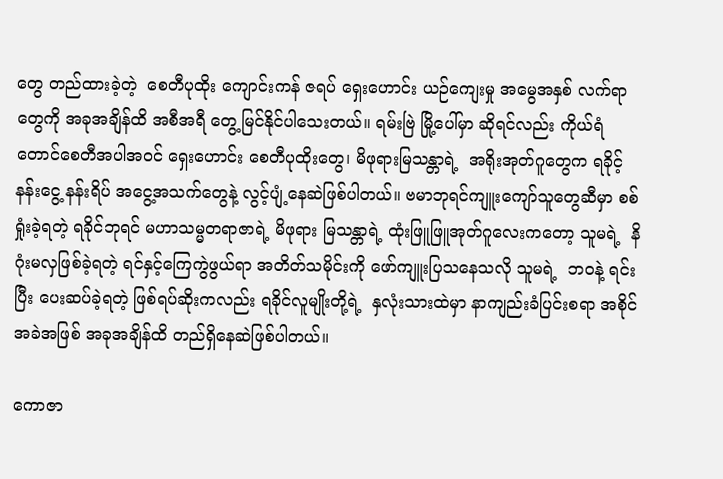တွေ တည်ထားခဲ့တဲ့  စေတီပုထိုး ကျောင်းကန် ဇရပ် ရှေးဟောင်း ယဉ်ကျေးမှု အမွေအနှစ် လက်ရာတွေကို အခုအချိန်ထိ အစီအရီ တွေ့မြင်နိုင်ပါသေးတယ်။ ရမ်းဗြဲ မြို့ပေါ်မှာ ဆိုရင်လည်း ကိုယ်ရံတောင်စေတီအပါအဝင် ရှေးဟောင်း စေတီပုထိုးတွေ၊ မိဖုရားမြသန္တာရဲ့  အရိုးအုတ်ဂူတွေက ရခိုင့် နန်းငွေ့ နန်းရိပ် အငွေ့အသက်တွေနဲ့ လွင့်ပျံ့နေဆဲဖြစ်ပါတယ်။ ဗမာဘုရင်ကျူးကျော်သူတွေဆီမှာ စစ်ရှုံးခဲ့ရတဲ့ ရခိုင်ဘုရင် မဟာသမ္မတရာဇာရဲ့ မိဖုရား မြသန္တာရဲ့ ထုံးဖြူဖြူအုတ်ဂူလေးကတော့ သူမရဲ့  နိဂုံးမလှဖြစ်ခဲ့ရတဲ့ ရင်နှင့်ကြေကွဲဖွယ်ရာ အတိတ်သမိုင်းကို ဖော်ကျူးပြသနေသလို သူမရဲ့  ဘ၀နဲ့ ရင်းပြီး ပေးဆပ်ခဲ့ရတဲ့ ဖြစ်ရပ်ဆိုးကလည်း ရခိုင်လူမျိုးတို့ရဲ့  နှလုံးသားထဲမှာ နာကျည်းခံပြင်းစရာ အစိုင်အခဲအဖြစ် အခုအချိန်ထိ တည်ရှိနေဆဲဖြစ်ပါတယ်။

ကောဇာ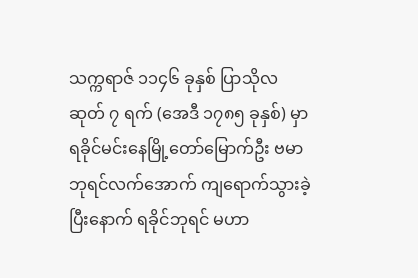သက္ကရာဇ် ၁၁၄၆ ခုနှစ် ပြာသိုလဆုတ် ၇ ရက် (အေဒီ ၁၇၈၅ ခုနှစ်) မှာ ရခိုင်မင်းနေမြို့တော်မြောက်ဦး ဗမာဘုရင်လက်အောက် ကျရောက်သွားခဲ့ပြီးနောက် ရခိုင်ဘုရင် မဟာ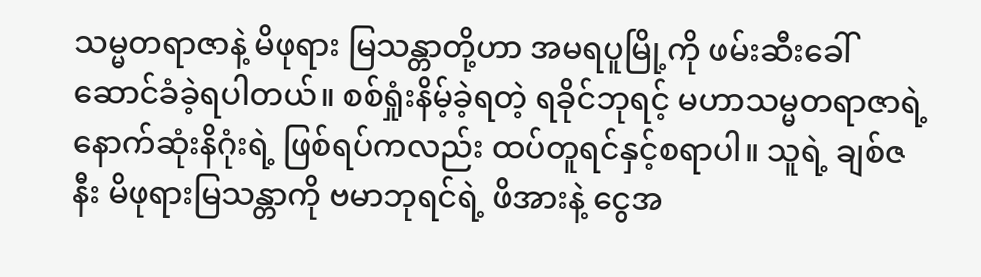သမ္မတရာဇာနဲ့ မိဖုရား မြသန္တာတို့ဟာ အမရပူမြို့ကို ဖမ်းဆီးခေါ်ဆောင်ခံခဲ့ရပါတယ်။ စစ်ရှုံးနိမ့်ခဲ့ရတဲ့ ရခိုင်ဘုရင့် မဟာသမ္မတရာဇာရဲ့ နောက်ဆုံးနိဂုံးရဲ့ ဖြစ်ရပ်ကလည်း ထပ်တူရင်နှင့်စရာပါ။ သူရဲ့ ချစ်ဇနီး မိဖုရားမြသန္တာကို ဗမာဘုရင်ရဲ့ ဖိအားနဲ့ ငွေအ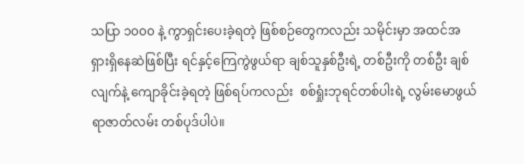သပြာ ၁၀၀၀ နဲ့ ကွာရှင်းပေးခဲ့ရတဲ့ ဖြစ်စဉ်တွေကလည်း သမိုင်းမှာ အထင်အရှားရှိနေဆဲဖြစ်ပြီး ရင်နှင့်ကြေကွဲဖွယ်ရာ ချစ်သူနှစ်ဦးရဲ့ တစ်ဦးကို တစ်ဦး ချစ်လျက်နဲ့ ကျောခိုင်းခဲ့ရတဲ့ ဖြစ်ရပ်ကလည်း  စစ်ရှုံးဘုရင်တစ်ပါးရဲ့ လွမ်းမောဖွယ်ရာဇာတ်လမ်း တစ်ပုဒ်ပါပဲ။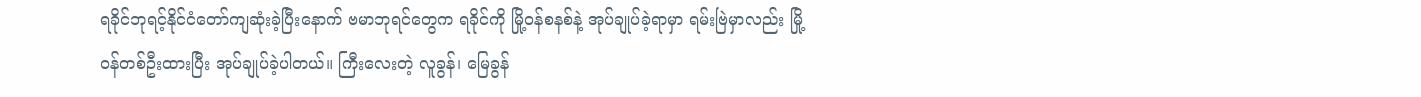ရခိုင်ဘုရင့်နိုင်ငံတော်ကျဆုံးခဲ့ပြီးနောက် ဗမာဘုရင်တွေက ရခိုင်ကို မြို့ဝန်စနစ်နဲ့ အုပ်ချုပ်ခဲ့ရာမှာ ရမ်းဗြဲမှာလည်း မြို့ဝန်တစ်ဦးထားပြီး အုပ်ချုပ်ခဲ့ပါတယ်။ ကြီးလေးတဲ့ လူခွန်၊ မြေခွန်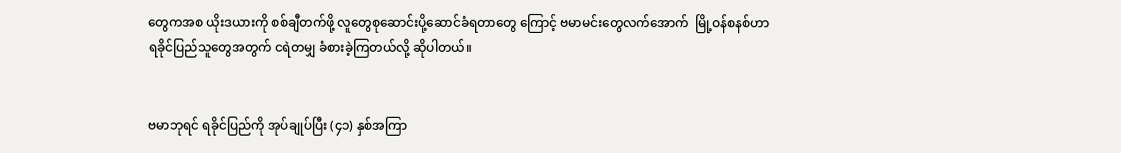တွေကအစ ယိုးဒယားကို စစ်ချီတက်ဖို့ လူတွေစုဆောင်းပို့ဆောင်ခံရတာတွေ ကြောင့် ဗမာမင်းတွေလက်အောက်  မြို့ဝန်စနစ်ဟာ ရခိုင်ပြည်သူတွေအတွက် ငရဲတမျှ ခံစားခဲ့ကြတယ်လို့ ဆိုပါတယ်။


ဗမာဘုရင် ရခိုင်ပြည်ကို အုပ်ချုပ်ပြီး (၄၁) နှစ်အကြာ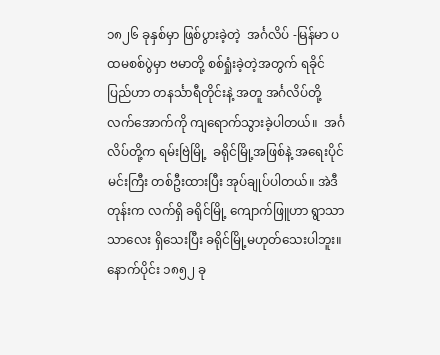၁၈၂၆ ခုနှစ်မှာ ဖြစ်ပွားခဲ့တဲ့  အင်္ဂလိပ် -မြန်မာ ပထမစစ်ပွဲမှာ ဗမာတို့ စစ်ရှုံးခဲ့တဲ့အတွက် ရခိုင်ပြည်ဟာ တနင်္သာရီတိုင်းနဲ့ အတူ အင်္ဂလိပ်တို့ လက်အောက်ကို ကျရောက်သွားခဲ့ပါတယ်။  အင်္ဂလိပ်တို့က ရမ်းဗြဲမြို့  ခရိုင်မြို့အဖြစ်နဲ့ အရေးပိုင်မင်းကြီး တစ်ဦးထားပြီး အုပ်ချုပ်ပါတယ်။ အဲဒီတုန်းက လက်ရှိ ခရိုင်မြို့ ကျောက်ဖြူဟာ ရွာသာသာလေး ရှိသေးပြီး ခရိုင်မြို့မဟုတ်သေးပါဘူး။ နောက်ပိုင်း ၁၈၅၂ ခု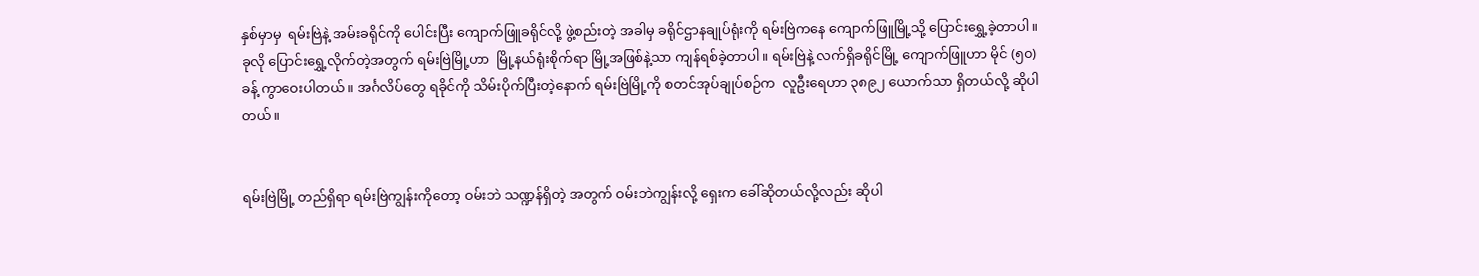နှစ်မှာမှ  ရမ်းဗြဲနဲ့ အမ်းခရိုင်ကို ပေါင်းပြီး ကျောက်ဖြူခရိုင်လို့ ဖွဲ့စည်းတဲ့ အခါမှ ခရိုင်ဌာနချုပ်ရုံးကို ရမ်းဗြဲကနေ ကျောက်ဖြူမြို့သို့ ပြောင်းရွှေ့ခဲ့တာပါ။ ခုလို ပြောင်းရွှေ့လိုက်တဲ့အတွက် ရမ်းဗြဲမြို့ဟာ  မြို့နယ်ရုံးစိုက်ရာ မြို့အဖြစ်နဲ့သာ ကျန်ရစ်ခဲ့တာပါ။ ရမ်းဗြဲနဲ့ လက်ရှိခရိုင်မြို့ ကျောက်ဖြူဟာ မိုင် (၅၀) ခန့် ကွာဝေးပါတယ်။ အင်္ဂလိပ်တွေ ရခိုင်ကို သိမ်းပိုက်ပြီးတဲ့နောက် ရမ်းဗြဲမြို့ကို စတင်အုပ်ချုပ်စဉ်က  လူဦးရေဟာ ၃၈၉၂ ယောက်သာ ရှိတယ်လို့ ဆိုပါတယ်။


ရမ်းဗြဲမြို့ တည်ရှိရာ ရမ်းဗြဲကျွန်းကိုတော့ ဝမ်းဘဲ သဏ္ဍန်ရှိတဲ့ အတွက် ဝမ်းဘဲကျွန်းလို့ ရှေးက ခေါ်ဆိုတယ်လို့လည်း ဆိုပါ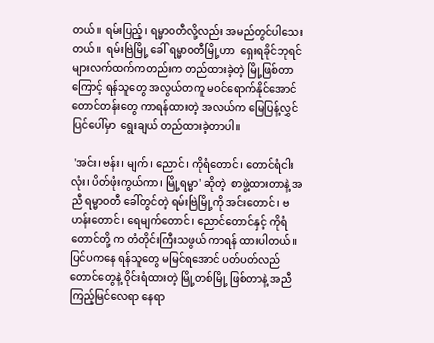တယ်။ ရမ်းပြည့်၊ ရမ္မာ၀တီလို့လည်း အမည်တွင်ပါသေးတယ်။  ရမ်းဗြဲမြို့ ခေါ် ရမ္မာ၀တီမြို့ဟာ  ရှေးရခိုင်ဘုရင်များလက်ထက်ကတည်းက တည်ထားခဲ့တဲ့ မြို့ဖြစ်တာကြောင့် ရန်သူတွေ အလွယ်တကူ မဝင်ရောက်နိုင်အောင် တောင်တန်းတွေ ကာရန်ထားတဲ့ အလယ်က မြေပြန့်လွှင်ပြင်ပေါ်မှာ  ရွေးချယ် တည်ထားခဲ့တာပါ။

 'အင်း၊ ဗန်း၊ မျက်၊ ညောင်၊ ကိုရံတောင်၊ တောင်ရံငါးလုံး၊ ပိတ်ဖုံးကွယ်ကာ၊ မြို့ရမ္မာ' ဆိုတဲ့  စာဖွဲ့ထားတာနဲ့ အညီ ရမ္မာဝတီ ခေါ်တွင်တဲ့ ရမ်းဗြဲမြို့ကို အင်းတောင်၊ ဗဟန်းတောင်၊ ရေမျက်တောင်၊ ညောင်တောင်နှင့် ကိုရံတောင်တို့ က တံတိုင်းကြီးသဖွယ် ကာရန် ထားပါတယ်။  ပြင်ပကနေ ရန်သူတွေ မမြင်ရအောင် ပတ်ပတ်လည် တောင်တွေနဲ့ ဝိုင်းရံထားတဲ့ မြို့တစ်မြို့ ဖြစ်တာနဲ့ အညီ ကြည့်မြင်လေရာ နေရာ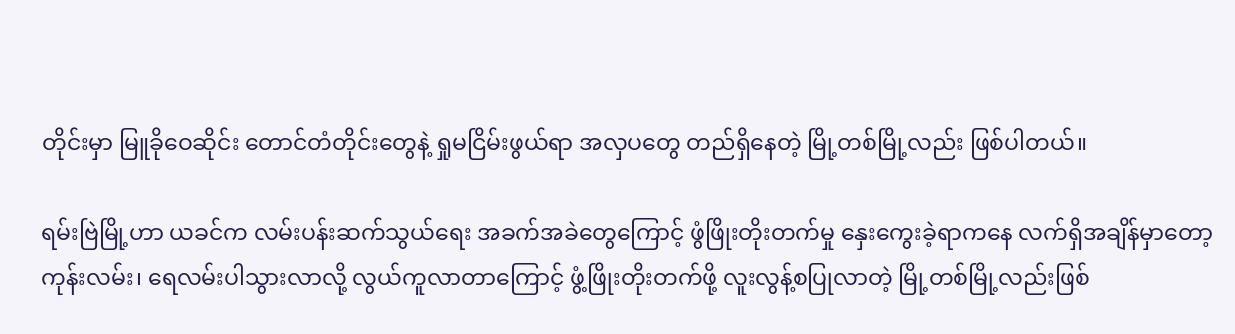တိုင်းမှာ မြူခိုဝေဆိုင်း တောင်တံတိုင်းတွေနဲ့ ရှုမငြိမ်းဖွယ်ရာ အလှပတွေ တည်ရှိနေတဲ့ မြို့တစ်မြို့လည်း ဖြစ်ပါတယ်။

ရမ်းဗြဲမြို့ဟာ ယခင်က လမ်းပန်းဆက်သွယ်ရေး အခက်အခဲတွေကြောင့် ဖွံဖြိုးတိုးတက်မှု နှေးကွေးခဲ့ရာကနေ လက်ရှိအချိန်မှာတော့ ကုန်းလမ်း၊ ရေလမ်းပါသွားလာလို့ လွယ်ကူလာတာကြောင့် ဖွံ့ဖြိုးတိုးတက်ဖို့ လူးလွန့်စပြုလာတဲ့ မြို့တစ်မြို့လည်းဖြစ်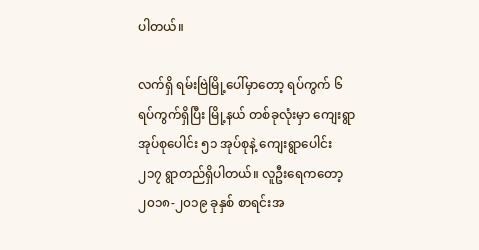ပါတယ်။

လက်ရှိ ရမ်းဗြဲမြို့ပေါ်မှာတော့ ရပ်ကွက် ၆ ရပ်ကွက်ရှိပြီး မြို့နယ် တစ်ခုလုံးမှာ ကျေးရွာအုပ်စုပေါင်း ၅၁ အုပ်စုနဲ့ ကျေးရွာပေါင်း ၂၁၇ ရွာတည်ရှိပါတယ်။ လူဦးရေကတော့ ၂၀၁၈-၂၀၁၉ ခုနှစ် စာရင်းအ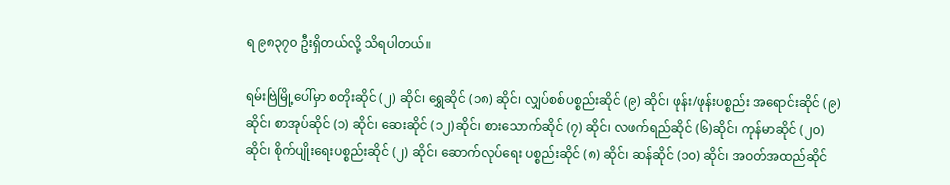ရ ၉၈၃၇၀ ဦးရှိတယ်လို့ သိရပါတယ်။

ရမ်းဗြဲမြို့ပေါ်မှာ စတိုးဆိုင် (၂) ဆိုင်၊ ရွှေဆိုင် (၁၈) ဆိုင်၊ လျှပ်စစ်ပစ္စည်းဆိုင် (၉) ဆိုင်၊ ဖုန်း/ဖုန်းပစ္စည်း အရောင်းဆိုင် (၉) ဆိုင်၊ စာအုပ်ဆိုင် (၁) ဆိုင်၊ ဆေးဆိုင် (၁၂)ဆိုင်၊ စားသောက်ဆိုင် (၇) ဆိုင်၊ လဖက်ရည်ဆိုင် (၆)ဆိုင်၊ ကုန်မာဆိုင် (၂၀) ဆိုင်၊ စိုက်ပျိုးရေးပစ္စည်းဆိုင် (၂) ဆိုင်၊ ဆောက်လုပ်ရေး ပစ္စည်းဆိုင် (၈) ဆိုင်၊ ဆန်ဆိုင် (၁၀) ဆိုင်၊ အဝတ်အထည်ဆိုင်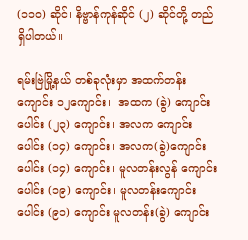(၁၁၀) ဆိုင်၊ နိဗ္ဗာန်ကုန်ဆိုင် (၂) ဆိုင်တို့ တည်ရှိပါတယ်။

ရမ်းဗြဲမြို့နယ် တစ်ခုလုံးမှာ အထက်တန်းကျောင်း ၁၂ကျောင်း၊  အထက (ခွဲ) ကျောင်းပေါင်း (၂၃) ကျောင်း၊ အလက ကျောင်းပေါင်း (၁၄) ကျောင်း၊ အလက(ခွဲ)ကျောင်းပေါင်း (၁၄) ကျောင်း၊ မူလတန်းလွန် ကျောင်းပေါင်း (၁၉) ကျောင်း၊ မူလတန်းကျောင်းပေါင်း (၉၁) ကျောင်း မူလတန်း(ခွဲ) ကျောင်း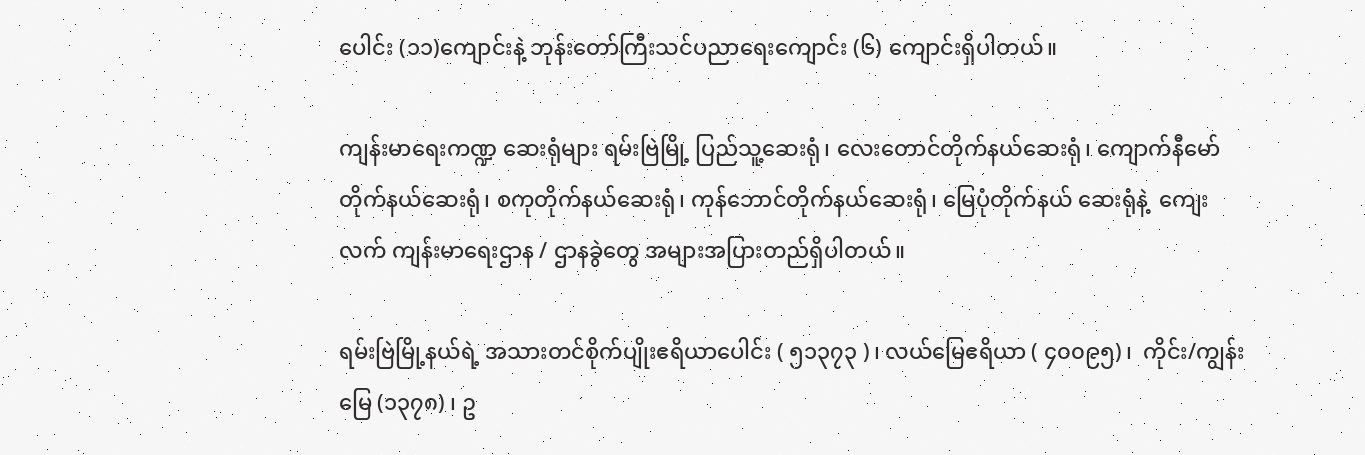ပေါင်း (၁၁)ကျောင်းနဲ့ ဘုန်းတော်ကြီးသင်ပညာရေးကျောင်း (၆) ကျောင်းရှိပါတယ်။

ကျန်းမာရေးကဏ္ဍ ဆေးရုံများ ရမ်းဗြဲမြို့ ပြည်သူ့ဆေးရုံ၊ လေးတောင်တိုက်နယ်ဆေးရုံ၊ ကျောက်နီမော် တိုက်နယ်ဆေးရုံ၊ စကုတိုက်နယ်ဆေးရုံ၊ ကုန်ဘောင်တိုက်နယ်ဆေးရုံ၊ မြေပုံတိုက်နယ် ဆေးရုံနဲ့  ကျေးလက် ကျန်းမာရေးဌာန / ဌာနခွဲတွေ အများအပြားတည်ရှိပါတယ်။

ရမ်းဗြဲမြို့နယ်ရဲ့ အသားတင်စိုက်ပျိုးဧရိယာပေါင်း ( ၅၁၃၇၃ )၊ လယ်‌မြေဧရိယာ ( ၄၀၀၉၅)၊  ကိုင်း/ကျွန်းမြေ (၁၃၇၈) ၊ ဥ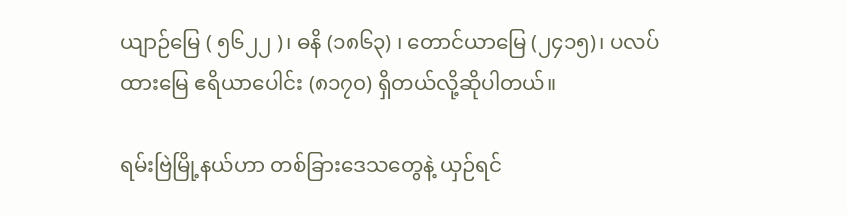ယျာဉ်မြေ ( ၅၆၂၂ )၊ ဓနိ (၁၈၆၃) ၊ တောင်ယာမြေ (၂၄၁၅)၊ ပလပ်ထား‌မြေ ဧရိယာ‌ပေါင်း (၈၁၇၀) ရှိတယ်လို့ဆိုပါတယ်။

ရမ်းဗြဲမြို့နယ်ဟာ တစ်ခြားဒေသတွေနဲ့ ယှဉ်ရင်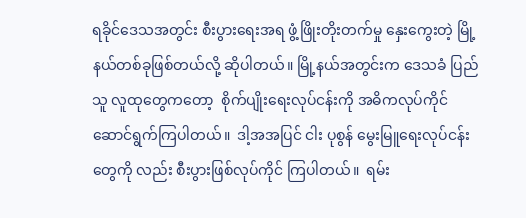ရခိုင်ဒေသအတွင်း စီးပွားရေးအရ ဖွံ့ဖြိုးတိုးတက်မှု နှေးကွေးတဲ့ မြို့နယ်တစ်ခုဖြစ်တယ်လို့ ဆိုပါတယ်။ မြို့နယ်အတွင်းက ဒေသခံ ပြည်သူ လူထုတွေကတော့  စိုက်ပျိုးရေးလုပ်ငန်းကို အဓိကလုပ်ကိုင်ဆောင်ရွက်ကြပါတယ်။  ဒါ့အအပြင် ငါး ပုစွန် မွေးမြူရေးလုပ်ငန်းတွေကို လည်း စီးပွားဖြစ်လုပ်ကိုင် ကြပါတယ်။  ရမ်း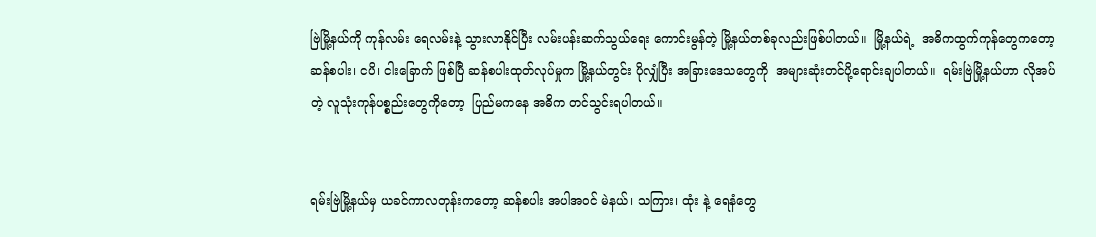ဗြဲမြို့နယ်ကို ကုန်လမ်း ရေလမ်းနဲ့ သွားလာနိုင်ပြီး လမ်းပန်းဆက်သွယ်ရေး ကောင်းမွန်တဲ့ မြို့နယ်တစ်ခုလည်းဖြစ်ပါတယ်။  မြို့နယ်ရဲ့  အဓိကထွက်ကုန်တွေကတော့  ဆန်စပါး၊ ငပိ၊ ငါးခြောက် ဖြစ်ပြီ ဆန်စပါးထုတ်လုပ်မှုက မြို့နယ်တွင်း ပိုလျှံပြီး အခြားဒေသတွေကို  အများဆုံးတင်ပို့ရောင်းချပါတယ်။  ရမ်းဗြဲမြို့နယ်ဟာ လိုအပ်တဲ့ လူသုံးကုန်ပစ္စည်းတွေကိုတော့  ပြည်မကနေ အဓိက တင်သွင်းရပါတယ်။


ရမ်းဗြဲမြို့နယ်မှ ယခင်ကာလတုန်းကတော့ ဆန်စပါး အပါအဝင် မဲနယ်၊ သကြား၊ ထုံး နဲ့ ရေနံတွေ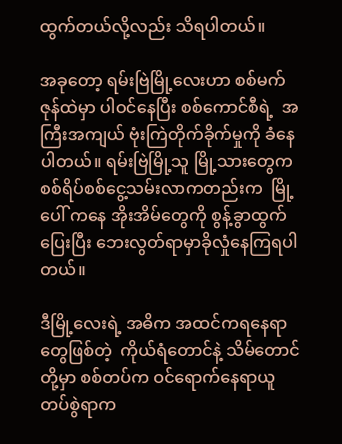ထွက်တယ်လို့လည်း သိရပါတယ်။

အခုတော့ ရမ်းဗြဲမြို့လေးဟာ စစ်မက်ဇုန်ထဲမှာ ပါဝင်နေပြီး စစ်ကောင်စီရဲ့  အကြီးအကျယ် ဗုံးကြဲတိုက်ခိုက်မှုကို ခံနေပါတယ်။ ရမ်းဗြဲမြို့သူ မြို့သားတွေက စစ်ရိပ်စစ်ငွေ့သမ်းလာကတည်းက  မြို့ပေါ် ကနေ အိုးအိမ်တွေကို စွန့်ခွာထွက်ပြေးပြီး ဘေးလွတ်ရာမှာခိုလှုံနေကြရပါတယ်။

ဒီမြို့လေးရဲ့ အဓိက အထင်ကရနေရာတွေဖြစ်တဲ့  ကိုယ်ရံတောင်နဲ့ သိမ်တောင်တို့မှာ စစ်တပ်က ဝင်ရောက်နေရာယူ တပ်စွဲရာက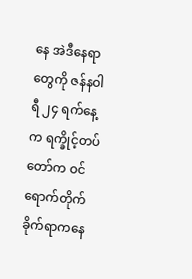နေ အဲဒီနေရာတွေကို ဇန်နဝါရီ ၂၄ ရက်နေ့က ရက္ခိုင့်တပ်တော်က ဝင်ရောက်တိုက်ခိုက်ရာကနေ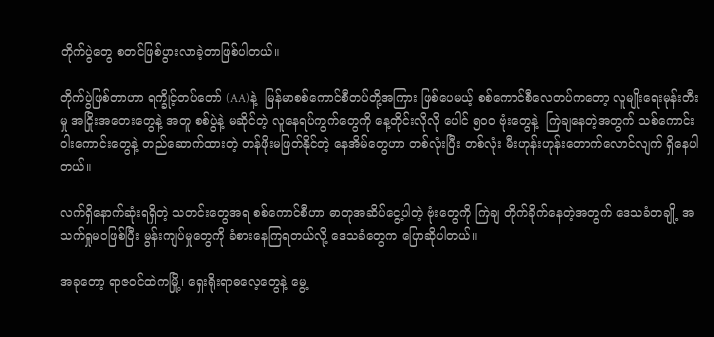တိုက်ပွဲတွေ စတင်ဖြစ်ပွားလာခဲ့တာဖြစ်ပါတယ်။

တိုက်ပွဲဖြစ်တာဟာ ရက္ခိုင့်တပ်တော် (AA)နဲ့  မြန်မာစစ်ကောင်စီတပ်တို့အကြား ဖြစ်ပေမယ့် စစ်ကောင်စီလေတပ်ကတော့ လူမျိုးရေးမုန်းတီးမှု အငြိုးအတေးတွေနဲ့ အတူ စစ်ပွဲနဲ့ မဆိုင်တဲ့ လူနေရပ်ကွက်တွေကို နေ့တိုင်းလိုလို ပေါင် ၅၀၀ ဗုံးတွေနဲ့  ကြဲချနေတဲ့အတွက် သစ်ကောင်းဝါးကောင်းတွေနဲ့ တည်ဆောက်ထားတဲ့ တန်ဖိုးမဖြတ်နိုင်တဲ့ နေအိမ်တွေဟာ တစ်လုံးပြီး တစ်လုံး မီးဟုန်းဟုန်းတောက်လောင်လျက် ရှိနေပါတယ်။

လက်ရှိနောက်ဆုံးရရှိတဲ့ သတင်းတွေအရ စစ်ကောင်စီဟာ ဓာတုအဆိပ်ငွေ့ပါတဲ့ ဗုံးတွေကို ကြဲချ တိုက်ခိုက်နေတဲ့အတွက် ဒေသခံတချို့ အသက်ရှုမ၀ဖြစ်ပြီး မွန်းကျပ်မှုတွေကို ခံစားနေကြရတယ်လို့ ဒေသခံတွေက ပြောဆိုပါတယ်။

အခုတော့ ရာဇဝင်ထဲကမြို့၊ ရှေးရိုးရာဓလေ့တွေနဲ့ မွေ့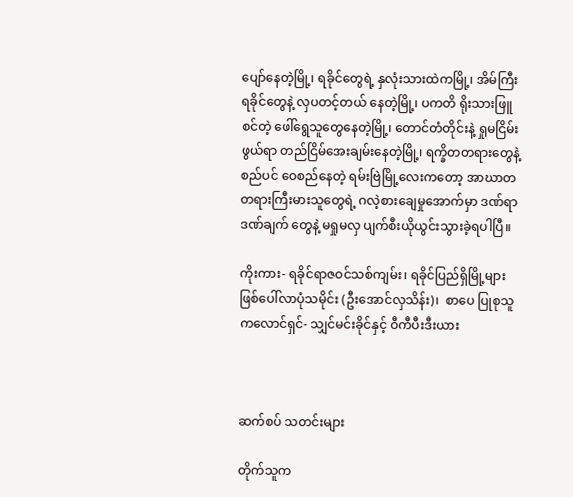ပျော်နေတဲ့မြို့၊ ရခိုင်တွေရဲ့ နှလုံးသားထဲကမြို့၊ အိမ်ကြီးရခိုင်တွေနဲ့ လှပတင့်တယ် နေတဲ့မြို့၊ ပကတိ ရိုးသားဖြူစင်တဲ့ ဖေါ်ရွေသူတွေနေတဲ့မြို့၊ တောင်တံတိုင်းနဲ့ ရှုမငြိမ်းဖွယ်ရာ တည်ငြိမ်အေးချမ်းနေတဲ့မြို့၊ ရက္ခိတတရားတွေနဲ့ စည်ပင် ဝေစည်နေတဲ့ ရမ်းဗြဲမြို့လေးကတော့ အာဃာတတရားကြီးမားသူတွေရဲ့ ဂလဲ့စားချေမှုအောက်မှာ ဒဏ်ရာဒဏ်ချက် တွေနဲ့ မရှုမလှ ပျက်စီးယိုယွင်းသွားခဲ့ရပါပြီ။

ကိုးကား- ရခိုင်ရာဇဝင်သစ်ကျမ်း၊ ရခိုင်ပြည်ရှိမြို့များဖြစ်ပေါ်လာပုံသမိုင်း (ဦးအောင်လှသိန်း)၊  စာပေ ပြုစုသူ ကလောင်ရှင်- သျှင်မင်းခိုင်နှင့် ဝီကီပီးဒီးယား



ဆက်စပ် သတင်းများ

တိုက်သူက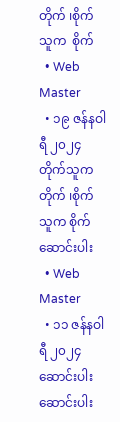တိုက် ၊စိုက်သူက  စိုက်
  • Web Master
  • ၁၉ ဇန်နဝါရီ ၂၀၂၄
တိုက်သူက တိုက် ၊စိုက်သူက စိုက်
ဆောင်းပါး
  • Web Master
  • ၁၁ ဇန်နဝါရီ ၂၀၂၄
ဆောင်းပါး
ဆောင်းပါး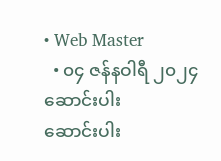• Web Master
  • ၀၄ ဇန်နဝါရီ ၂၀၂၄
ဆောင်းပါး
ဆောင်းပါး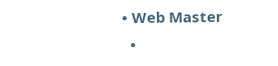• Web Master
  •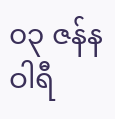၀၃ ဇန်နဝါရီ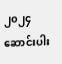၂၀၂၄
ဆောင်းပါး